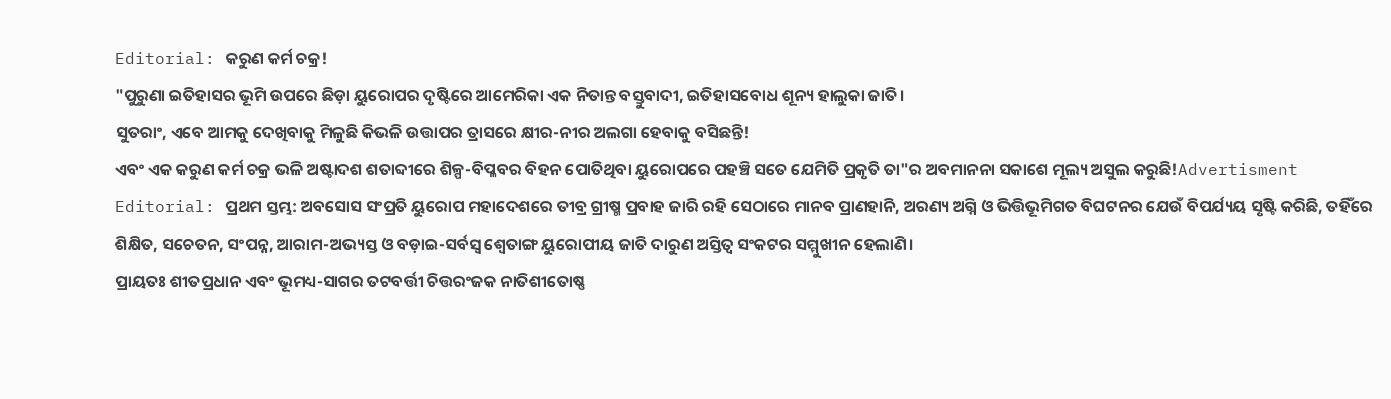Editorial: କରୁଣ କର୍ମ ଚକ୍ର!
"ପୁରୁଣା ଇତିହାସର ଭୂମି ଉପରେ ଛିଡ଼ା ୟୁରୋପର ଦୃଷ୍ଟିରେ ଆମେରିକା ଏକ ନିତାନ୍ତ ବସ୍ତୁବାଦୀ, ଇତିହାସବୋଧ ଶୂନ୍ୟ ହାଲୁକା ଜାତି।
ସୁତରାଂ, ଏବେ ଆମକୁ ଦେଖିବାକୁ ମିଳୁଛି କିଭଳି ଉତ୍ତାପର ତ୍ରାସରେ କ୍ଷୀର-ନୀର ଅଲଗା ହେବାକୁ ବସିଛନ୍ତି!
ଏବଂ ଏକ କରୁଣ କର୍ମ ଚକ୍ର ଭଳି ଅଷ୍ଟାଦଶ ଶତାବ୍ଦୀରେ ଶିଳ୍ପ-ବିପ୍ଳବର ବିହନ ପୋତିଥିବା ୟୁରୋପରେ ପହଞ୍ଚି ସତେ ଯେମିତି ପ୍ରକୃତି ତା"ର ଅବମାନନା ସକାଶେ ମୂଲ୍ୟ ଅସୁଲ କରୁଛି!Advertisment Editorial: ପ୍ରଥମ ସ୍ତମ୍ଭ: ଅବସୋସ ସଂପ୍ରତି ୟୁରୋପ ମହାଦେଶରେ ତୀବ୍ର ଗ୍ରୀଷ୍ମ ପ୍ରବାହ ଜାରି ରହି ସେଠାରେ ମାନବ ପ୍ରାଣହାନି, ଅରଣ୍ୟ ଅଗ୍ନି ଓ ଭିତ୍ତିଭୂମିଗତ ବିଘଟନର ଯେଉଁ ବିପର୍ଯ୍ୟୟ ସୃଷ୍ଟି କରିଛି, ତହିଁରେ ଶିକ୍ଷିତ, ସଚେତନ, ସଂପନ୍ନ, ଆରାମ-ଅଭ୍ୟସ୍ତ ଓ ବଡ଼ାଇ-ସର୍ବସ୍ବ ଶ୍ବେତାଙ୍ଗ ୟୁରୋପୀୟ ଜାତି ଦାରୁଣ ଅସ୍ତିତ୍ବ ସଂକଟର ସମ୍ମୁଖୀନ ହେଲାଣି।
ପ୍ରାୟତଃ ଶୀତପ୍ରଧାନ ଏବଂ ଭୂମଧ୍ୟ-ସାଗର ତଟବର୍ତ୍ତୀ ଚିତ୍ତରଂଜକ ନାତିଶୀତୋଷ୍ଣ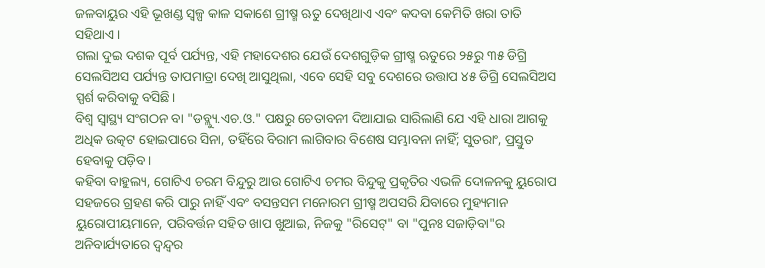ଜଳବାୟୁର ଏହି ଭୂଖଣ୍ଡ ସ୍ବଳ୍ପ କାଳ ସକାଶେ ଗ୍ରୀଷ୍ମ ଋତୁ ଦେଖିଥାଏ ଏବଂ କଦବା କେମିତି ଖରା ତାତି ସହିଥାଏ।
ଗଲା ଦୁଇ ଦଶକ ପୂର୍ବ ପର୍ଯ୍ୟନ୍ତ, ଏହି ମହାଦେଶର ଯେଉଁ ଦେଶଗୁଡ଼ିକ ଗ୍ରୀଷ୍ମ ଋତୁରେ ୨୫ରୁ ୩୫ ଡିଗ୍ରି ସେଲସିଅସ ପର୍ଯ୍ୟନ୍ତ ତାପମାତ୍ରା ଦେଖି ଆସୁଥିଲା, ଏବେ ସେହି ସବୁ ଦେଶରେ ଉତ୍ତାପ ୪୫ ଡିଗ୍ରି ସେଲସିଅସ ସ୍ପର୍ଶ କରିବାକୁ ବସିଛି।
ବିଶ୍ବ ସ୍ବାସ୍ଥ୍ୟ ସଂଗଠନ ବା "ଡବ୍ଲ୍ୟୁ.ଏଚ.ଓ." ପକ୍ଷରୁ ଚେତାବନୀ ଦିଆଯାଇ ସାରିଲାଣି ଯେ ଏହି ଧାରା ଆଗକୁ ଅଧିକ ଉତ୍କଟ ହୋଇପାରେ ସିନା, ତହିଁରେ ବିରାମ ଲାଗିବାର ବିଶେଷ ସମ୍ଭାବନା ନାହିଁ; ସୁତରାଂ, ପ୍ରସ୍ତୁତ ହେବାକୁ ପଡ଼ିବ।
କହିବା ବାହୁଲ୍ୟ, ଗୋଟିଏ ଚରମ ବିନ୍ଦୁରୁ ଆଉ ଗୋଟିଏ ଚମର ବିନ୍ଦୁକୁ ପ୍ରକୃତିର ଏଭଳି ଦୋଳନକୁ ୟୁରୋପ ସହଜରେ ଗ୍ରହଣ କରି ପାରୁ ନାହିଁ ଏବଂ ବସନ୍ତସମ ମନୋରମ ଗ୍ରୀଷ୍ମ ଅପସରି ଯିବାରେ ମୁହ୍ୟମାନ ୟୁରୋପୀୟମାନେ, ପରିବର୍ତ୍ତନ ସହିତ ଖାପ ଖୁଆଇ, ନିଜକୁ "ରିସେଟ୍" ବା "ପୁନଃ ସଜାଡ଼ିବା"ର ଅନିବାର୍ଯ୍ୟତାରେ ଦ୍ବନ୍ଦ୍ବର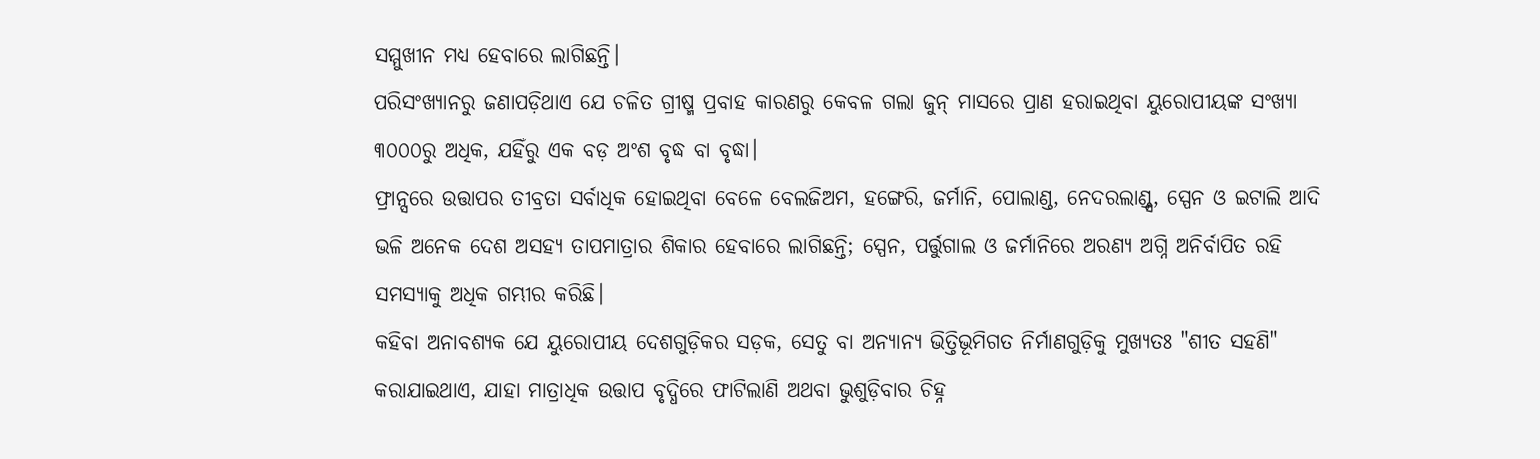ସମ୍ମୁଖୀନ ମଧ୍ୟ ହେବାରେ ଲାଗିଛନ୍ତି।
ପରିସଂଖ୍ୟାନରୁ ଜଣାପଡ଼ିଥାଏ ଯେ ଚଳିତ ଗ୍ରୀଷ୍ମ ପ୍ରବାହ କାରଣରୁ କେବଳ ଗଲା ଜୁନ୍ ମାସରେ ପ୍ରାଣ ହରାଇଥିବା ୟୁରୋପୀୟଙ୍କ ସଂଖ୍ୟା ୩୦୦୦ରୁ ଅଧିକ, ଯହିଁରୁ ଏକ ବଡ଼ ଅଂଶ ବୃଦ୍ଧ ବା ବୃଦ୍ଧା।
ଫ୍ରାନ୍ସରେ ଉତ୍ତାପର ତୀବ୍ରତା ସର୍ବାଧିକ ହୋଇଥିବା ବେଳେ ବେଲଜିଅମ, ହଙ୍ଗେରି, ଜର୍ମାନି, ପୋଲାଣ୍ଡ, ନେଦରଲାଣ୍ଡ୍ସ, ସ୍ପେନ ଓ ଇଟାଲି ଆଦି ଭଳି ଅନେକ ଦେଶ ଅସହ୍ୟ ତାପମାତ୍ରାର ଶିକାର ହେବାରେ ଲାଗିଛନ୍ତି; ସ୍ପେନ, ପର୍ତ୍ତୁଗାଲ ଓ ଜର୍ମାନିରେ ଅରଣ୍ୟ ଅଗ୍ନି ଅନିର୍ବାପିତ ରହି ସମସ୍ୟାକୁ ଅଧିକ ଗମ୍ଭୀର କରିଛି।
କହିବା ଅନାବଶ୍ୟକ ଯେ ୟୁରୋପୀୟ ଦେଶଗୁଡ଼ିକର ସଡ଼କ, ସେତୁ ବା ଅନ୍ୟାନ୍ୟ ଭିତ୍ତିଭୂମିଗତ ନିର୍ମାଣଗୁଡ଼ିକୁ ମୁଖ୍ୟତଃ "ଶୀତ ସହଣି" କରାଯାଇଥାଏ, ଯାହା ମାତ୍ରାଧିକ ଉତ୍ତାପ ବୃଦ୍ଧିରେ ଫାଟିଲାଣି ଅଥବା ଭୁଶୁଡ଼ିବାର ଚିହ୍ନ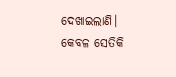ଦେଖାଇଲାଣି।
କେବଳ ସେତିକି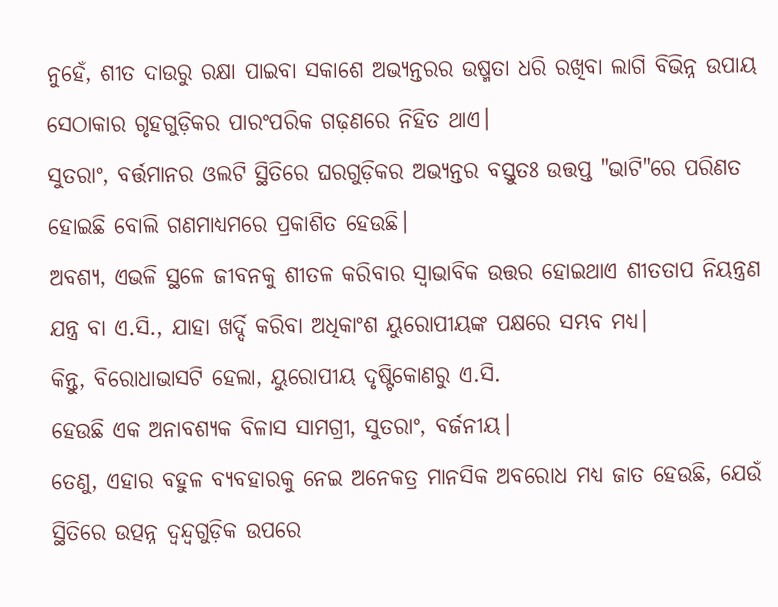ନୁହେଁ, ଶୀତ ଦାଉରୁ ରକ୍ଷା ପାଇବା ସକାଶେ ଅଭ୍ୟନ୍ତରର ଉଷ୍ମତା ଧରି ରଖିବା ଲାଗି ବିଭିନ୍ନ ଉପାୟ ସେଠାକାର ଗୃହଗୁଡ଼ିକର ପାରଂପରିକ ଗଢ଼ଣରେ ନିହିତ ଥାଏ।
ସୁତରାଂ, ବର୍ତ୍ତମାନର ଓଲଟି ସ୍ଥିତିରେ ଘରଗୁଡ଼ିକର ଅଭ୍ୟନ୍ତର ବସ୍ତୁତଃ ଉତ୍ତପ୍ତ "ଭାଟି"ରେ ପରିଣତ ହୋଇଛି ବୋଲି ଗଣମାଧ୍ୟମରେ ପ୍ରକାଶିତ ହେଉଛି।
ଅବଶ୍ୟ, ଏଭଳି ସ୍ଥଳେ ଜୀବନକୁ ଶୀତଳ କରିବାର ସ୍ବାଭାବିକ ଉତ୍ତର ହୋଇଥାଏ ଶୀତତାପ ନିୟନ୍ତ୍ରଣ ଯନ୍ତ୍ର ବା ଏ.ସି., ଯାହା ଖର୍ଦ୍ଦି କରିବା ଅଧିକାଂଶ ୟୁରୋପୀୟଙ୍କ ପକ୍ଷରେ ସମ୍ଭବ ମଧ୍ୟ।
କିନ୍ତୁ, ବିରୋଧାଭାସଟି ହେଲା, ୟୁରୋପୀୟ ଦୃଷ୍ଟିକୋଣରୁ ଏ.ସି.
ହେଉଛି ଏକ ଅନାବଶ୍ୟକ ବିଳାସ ସାମଗ୍ରୀ, ସୁତରାଂ, ବର୍ଜନୀୟ।
ତେଣୁ, ଏହାର ବହୁଳ ବ୍ୟବହାରକୁ ନେଇ ଅନେକତ୍ର ମାନସିକ ଅବରୋଧ ମଧ୍ୟ ଜାତ ହେଉଛି, ଯେଉଁ ସ୍ଥିତିରେ ଉତ୍ପନ୍ନ ଦ୍ବନ୍ଦ୍ବଗୁଡ଼ିକ ଉପରେ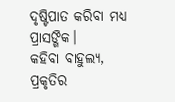ଦୃଷ୍ଟିପାତ କରିବା ମଧ୍ୟ ପ୍ରାସଙ୍ଗିକ।
କହିବା ବାହୁଲ୍ୟ, ପ୍ରକୃତିର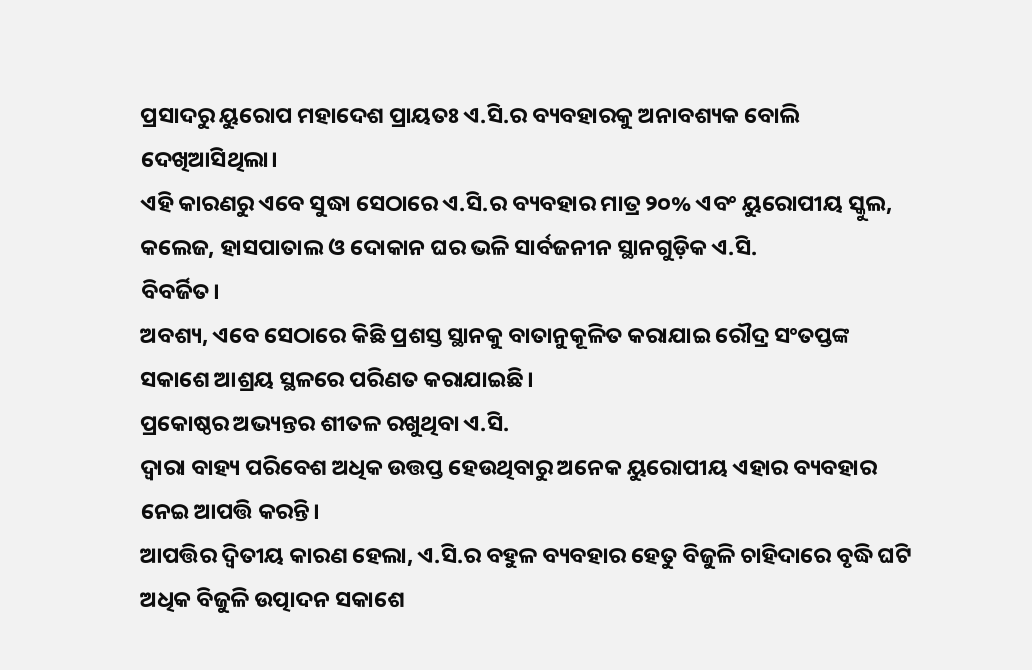ପ୍ରସାଦରୁ ୟୁରୋପ ମହାଦେଶ ପ୍ରାୟତଃ ଏ.ସି.ର ବ୍ୟବହାରକୁ ଅନାବଶ୍ୟକ ବୋଲି ଦେଖିଆସିଥିଲା।
ଏହି କାରଣରୁ ଏବେ ସୁଦ୍ଧା ସେଠାରେ ଏ.ସି.ର ବ୍ୟବହାର ମାତ୍ର ୨୦% ଏବଂ ୟୁରୋପୀୟ ସ୍କୁଲ, କଲେଜ, ହାସପାତାଲ ଓ ଦୋକାନ ଘର ଭଳି ସାର୍ବଜନୀନ ସ୍ଥାନଗୁଡ଼ିକ ଏ.ସି.
ବିବର୍ଜିତ।
ଅବଶ୍ୟ, ଏବେ ସେଠାରେ କିଛି ପ୍ରଶସ୍ତ ସ୍ଥାନକୁ ବାତାନୁକୂଳିତ କରାଯାଇ ରୌଦ୍ର ସଂତପ୍ତଙ୍କ ସକାଶେ ଆଶ୍ରୟ ସ୍ଥଳରେ ପରିଣତ କରାଯାଇଛି।
ପ୍ରକୋଷ୍ଠର ଅଭ୍ୟନ୍ତର ଶୀତଳ ରଖୁଥିବା ଏ.ସି.
ଦ୍ବାରା ବାହ୍ୟ ପରିବେଶ ଅଧିକ ଉତ୍ତପ୍ତ ହେଉଥିବାରୁ ଅନେକ ୟୁରୋପୀୟ ଏହାର ବ୍ୟବହାର ନେଇ ଆପତ୍ତି କରନ୍ତି।
ଆପତ୍ତିର ଦ୍ବିତୀୟ କାରଣ ହେଲା, ଏ.ସି.ର ବହୁଳ ବ୍ୟବହାର ହେତୁ ବିଜୁଳି ଚାହିଦାରେ ବୃଦ୍ଧି ଘଟି ଅଧିକ ବିଜୁଳି ଉତ୍ପାଦନ ସକାଶେ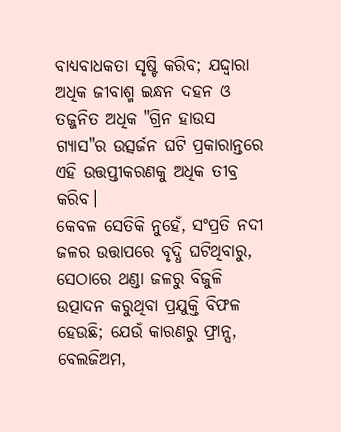ବାଧ୍ୟବାଧକତା ସୃଷ୍ଟି କରିବ; ଯଦ୍ଦ୍ବାରା ଅଧିକ ଜୀବାଶ୍ମ ଇନ୍ଧନ ଦହନ ଓ ତଜ୍ଜନିତ ଅଧିକ "ଗ୍ରିନ ହାଉସ ଗ୍ୟାସ"ର ଉତ୍ସର୍ଜନ ଘଟି ପ୍ରକାରାନ୍ତରେ ଏହି ଉତ୍ତପ୍ତୀକରଣକୁ ଅଧିକ ତୀବ୍ର କରିବ।
କେବଳ ସେତିକି ନୁହେଁ, ସଂପ୍ରତି ନଦୀ ଜଳର ଉତ୍ତାପରେ ବୃଦ୍ଧି ଘଟିଥିବାରୁ, ସେଠାରେ ଥଣ୍ଡା ଜଳରୁ ବିଜୁଳି ଉତ୍ପାଦନ କରୁଥିବା ପ୍ରଯୁକ୍ତି ବିଫଳ ହେଉଛି; ଯେଉଁ କାରଣରୁ ଫ୍ରାନ୍ସ, ବେଲଜିଅମ,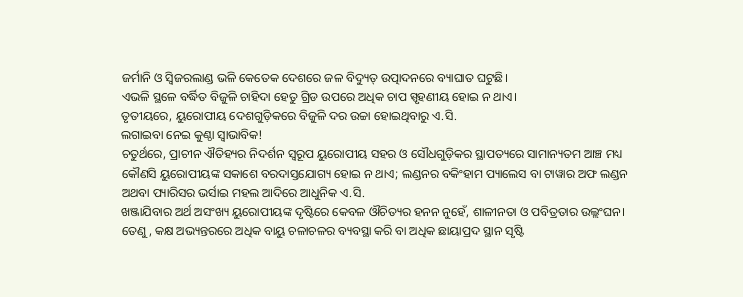ଜର୍ମାନି ଓ ସ୍ବିଜରଲାଣ୍ଡ ଭଳି କେତେକ ଦେଶରେ ଜଳ ବିଦ୍ୟୁତ୍ ଉତ୍ପାଦନରେ ବ୍ୟାଘାତ ଘଟୁଛି।
ଏଭଳି ସ୍ଥଳେ ବର୍ଦ୍ଧିତ ବିଜୁଳି ଚାହିଦା ହେତୁ ଗ୍ରିଡ ଉପରେ ଅଧିକ ଚାପ ସ୍ପୃହଣୀୟ ହୋଇ ନ ଥାଏ।
ତୃତୀୟରେ, ୟୁରୋପୀୟ ଦେଶଗୁଡ଼ିକରେ ବିଜୁଳି ଦର ଉଚ୍ଚା ହୋଇଥିବାରୁ ଏ.ସି.
ଲଗାଇବା ନେଇ କୁଣ୍ଠା ସ୍ବାଭାବିକ!
ଚତୁର୍ଥରେ, ପ୍ରାଚୀନ ଐତିହ୍ୟର ନିଦର୍ଶନ ସ୍ବରୂପ ୟୁରୋପୀୟ ସହର ଓ ସୌଧଗୁଡ଼ିକର ସ୍ଥାପତ୍ୟରେ ସାମାନ୍ୟତମ ଆଞ୍ଚ ମଧ୍ୟ କୌଣସି ୟୁରୋପୀୟଙ୍କ ସକାଶେ ବରଦାସ୍ତଯୋଗ୍ୟ ହୋଇ ନ ଥାଏ; ଲଣ୍ଡନର ବକିଂହାମ ପ୍ୟାଲେସ ବା ଟାୱାର ଅଫ ଲଣ୍ଡନ ଅଥବା ପ୍ୟାରିସର ଭର୍ସାଇ ମହଲ ଆଦିରେ ଆଧୁନିକ ଏ.ସି.
ଖଞ୍ଜାଯିବାର ଅର୍ଥ ଅସଂଖ୍ୟ ୟୁରୋପୀୟଙ୍କ ଦୃଷ୍ଟିରେ କେବଳ ଔଚିତ୍ୟର ହନନ ନୁହେଁ, ଶାଳୀନତା ଓ ପବିତ୍ରତାର ଉଲ୍ଲଂଘନ।
ତେଣୁ, କକ୍ଷ ଅଭ୍ୟନ୍ତରରେ ଅଧିକ ବାୟୁ ଚଳାଚଳର ବ୍ୟବସ୍ଥା କରି ବା ଅଧିକ ଛାୟାପ୍ରଦ ସ୍ଥାନ ସୃଷ୍ଟି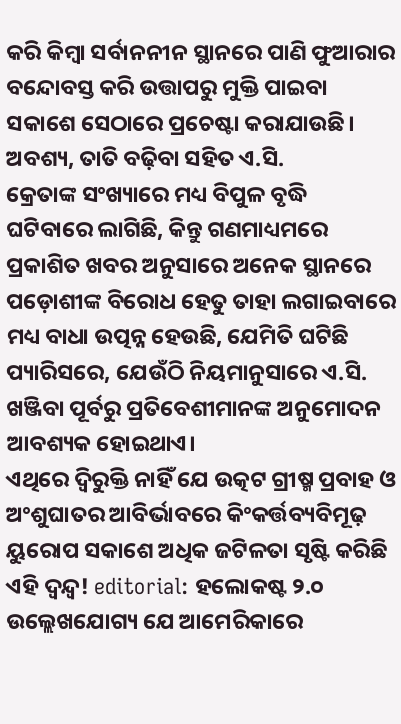କରି କିମ୍ବା ସର୍ବାନନୀନ ସ୍ଥାନରେ ପାଣି ଫୁଆରାର ବନ୍ଦୋବସ୍ତ କରି ଉତ୍ତାପରୁ ମୁକ୍ତି ପାଇବା ସକାଶେ ସେଠାରେ ପ୍ରଚେଷ୍ଟା କରାଯାଉଛି।
ଅବଶ୍ୟ, ତାତି ବଢ଼ିବା ସହିତ ଏ.ସି.
କ୍ରେତାଙ୍କ ସଂଖ୍ୟାରେ ମଧ୍ୟ ବିପୁଳ ବୃଦ୍ଧି ଘଟିବାରେ ଲାଗିଛି, କିନ୍ତୁ ଗଣମାଧ୍ୟମରେ ପ୍ରକାଶିତ ଖବର ଅନୁସାରେ ଅନେକ ସ୍ଥାନରେ ପଡ଼ୋଶୀଙ୍କ ବିରୋଧ ହେତୁ ତାହା ଲଗାଇବାରେ ମଧ୍ୟ ବାଧା ଉତ୍ପନ୍ନ ହେଉଛି, ଯେମିତି ଘଟିଛି ପ୍ୟାରିସରେ, ଯେଉଁଠି ନିୟମାନୁସାରେ ଏ.ସି.
ଖଞ୍ଜିବା ପୂର୍ବରୁ ପ୍ରତିବେଶୀମାନଙ୍କ ଅନୁମୋଦନ ଆବଶ୍ୟକ ହୋଇଥାଏ।
ଏଥିରେ ଦ୍ବିରୁକ୍ତି ନାହିଁ ଯେ ଉତ୍କଟ ଗ୍ରୀଷ୍ମ ପ୍ରବାହ ଓ ଅଂଶୁଘାତର ଆବିର୍ଭାବରେ କିଂକର୍ତ୍ତବ୍ୟବିମୂଢ଼ ୟୁରୋପ ସକାଶେ ଅଧିକ ଜଟିଳତା ସୃଷ୍ଟି କରିଛି ଏହି ଦ୍ବନ୍ଦ୍ବ! editorial: ହଲୋକଷ୍ଟ ୨.୦ ଉଲ୍ଲେଖଯୋଗ୍ୟ ଯେ ଆମେରିକାରେ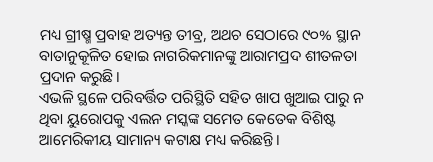ମଧ୍ୟ ଗ୍ରୀଷ୍ମ ପ୍ରବାହ ଅତ୍ୟନ୍ତ ତୀବ୍ର, ଅଥଚ ସେଠାରେ ୯୦% ସ୍ଥାନ ବାତାନୁକୂଳିତ ହୋଇ ନାଗରିକମାନଙ୍କୁ ଆରାମପ୍ରଦ ଶୀତଳତା ପ୍ରଦାନ କରୁଛି।
ଏଭଳି ସ୍ଥଳେ ପରିବର୍ତ୍ତିତ ପରିସ୍ଥିତି ସହିତ ଖାପ ଖୁଆଇ ପାରୁ ନ ଥିବା ୟୁରୋପକୁ ଏଲନ ମସ୍କଙ୍କ ସମେତ କେତେକ ବିଶିଷ୍ଟ ଆମେରିକୀୟ ସାମାନ୍ୟ କଟାକ୍ଷ ମଧ୍ୟ କରିଛନ୍ତି।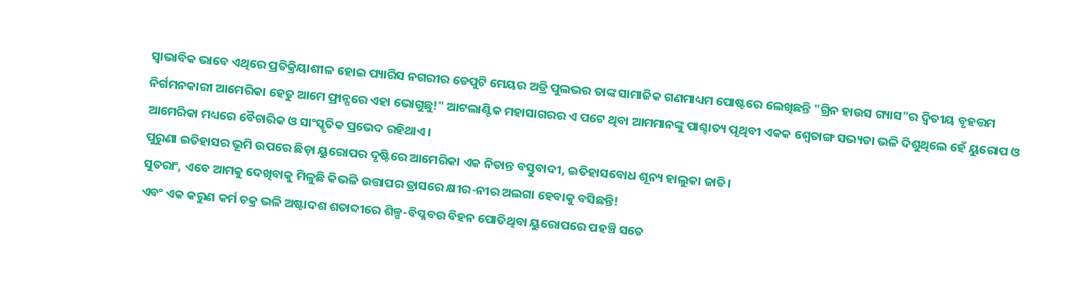ସ୍ବାଭାବିକ ଭାବେ ଏଥିରେ ପ୍ରତିକ୍ରିୟାଶୀଳ ହୋଇ ପ୍ୟାରିସ ନଗରୀର ଡେପୁଟି ମେୟର ଅଡ୍ରି ପୁଲଭର ତାଙ୍କ ସାମାଜିକ ଗଣମାଧ୍ୟମ ପୋଷ୍ଟରେ ଲେଖିଛନ୍ତି "ଗ୍ରିନ ହାଉସ ଗ୍ୟାସ"ର ଦ୍ବିତୀୟ ବୃହତ୍ତମ ନିର୍ଗମନକାରୀ ଆମେରିକା ହେତୁ ଆମେ ଫ୍ରାନ୍ସରେ ଏହା ଭୋଗୁଛୁ!" ଆଟଲାଣ୍ଟିକ ମହାସାଗରର ଏ ପଟେ ଥିବା ଆମମାନଙ୍କୁ ପାଶ୍ଚାତ୍ୟ ପୃଥିବୀ ଏକକ ଶ୍ବେତାଙ୍ଗ ସଭ୍ୟତା ଭଳି ଦିଶୁଥିଲେ ହେଁ ୟୁରୋପ ଓ ଆମେରିକା ମଧ୍ୟରେ ବୈଚାରିକ ଓ ସାଂସ୍କୃତିକ ପ୍ରଭେଦ ରହିଥାଏ।
ପୁରୁଣା ଇତିହାସର ଭୂମି ଉପରେ ଛିଡ଼ା ୟୁରୋପର ଦୃଷ୍ଟିରେ ଆମେରିକା ଏକ ନିତାନ୍ତ ବସ୍ତୁବାଦୀ, ଇତିହାସବୋଧ ଶୂନ୍ୟ ହାଲୁକା ଜାତି।
ସୁତରାଂ, ଏବେ ଆମକୁ ଦେଖିବାକୁ ମିଳୁଛି କିଭଳି ଉତ୍ତାପର ତ୍ରାସରେ କ୍ଷୀର-ନୀର ଅଲଗା ହେବାକୁ ବସିଛନ୍ତି!
ଏବଂ ଏକ କରୁଣ କର୍ମ ଚକ୍ର ଭଳି ଅଷ୍ଟାଦଶ ଶତାବ୍ଦୀରେ ଶିଳ୍ପ-ବିପ୍ଳବର ବିହନ ପୋତିଥିବା ୟୁରୋପରେ ପହଞ୍ଚି ସତେ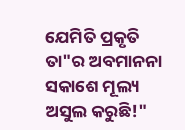ଯେମିତି ପ୍ରକୃତି ତା"ର ଅବମାନନା ସକାଶେ ମୂଲ୍ୟ ଅସୁଲ କରୁଛି!"